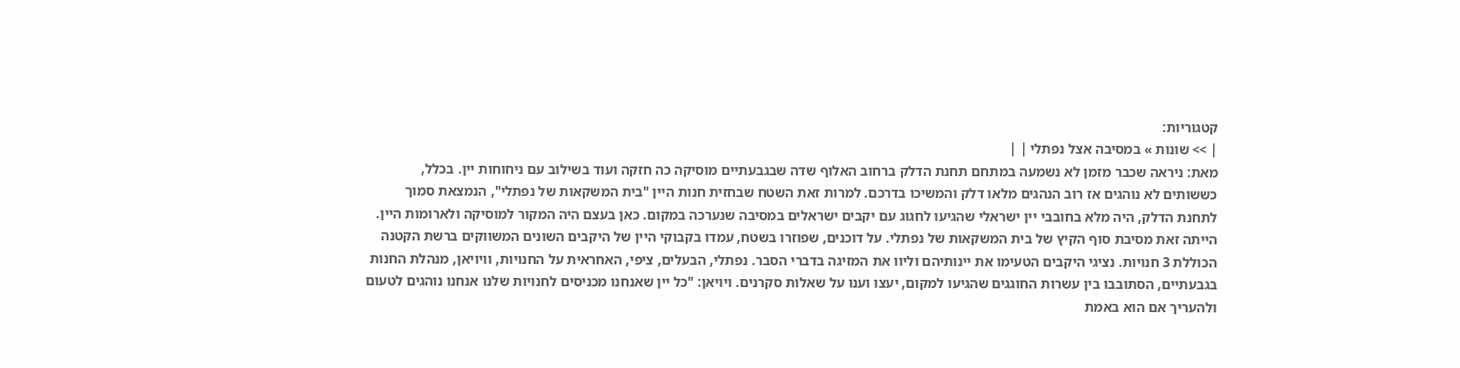קטגוריות:
| >> שונות » במסיבה אצל נפתלי | |
מאת: ניראה שכבר מזמן לא נשמעה במתחם תחנת הדלק ברחוב האלוף שדה שבגבעתיים מוסיקה כה חזקה ועוד בשילוב עם ניחוחות יין. בכלל, כששותים לא נוהגים אז רוב הנהגים מלאו דלק והמשיכו בדרכם. למרות זאת השטח שבחזית חנות היין "בית המשקאות של נפתלי", הנמצאת סמוך לתחנת הדלק, היה מלא בחובבי יין ישראלי שהגיעו לחגוג עם יקבים ישראלים במסיבה שנערכה במקום. כאן בעצם היה המקור למוסיקה ולארומות היין. הייתה זאת מסיבת סוף הקיץ של בית המשקאות של נפתלי. על דוכנים, שפוזרו בשטח, עמדו בקבוקי היין של היקבים השונים המשווקים ברשת הקטנה הכוללת 3 חנויות. נציגי היקבים הטעימו את יינותיהם וליוו את המזיגה בדברי הסבר. נפתלי, הבעלים, ציפי, האחראית על החנויות, וויויאן, מנהלת החנות בגבעתיים, הסתובבו בין עשרות החוגגים שהגיעו למקום, יעצו וענו על שאלות סקרנים. ויויאן: "כל יין שאנחנו מכניסים לחנויות שלנו אנחנו נוהגים לטעום ולהעריך אם הוא באמת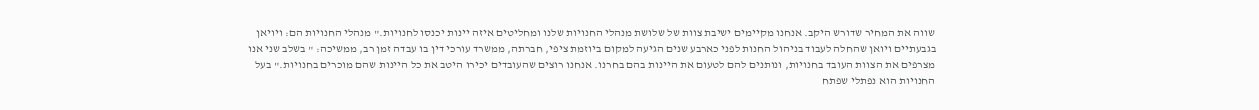שווה את המחיר שדורש היקב. אנחנו מקיימים ישיבת צוות של שלושת מנהלי החנויות שלנו ומחליטים איזה יינות יכנסו לחנויות." מנהלי החנויות הם: ויויאן בגבעתיים ויואן שהחלה לעבוד בניהול החנות לפני כארבע שנים הגיעה למקום ביוזמת ציפי, חברתה, ממשרד עורכי דין בו עבדה זמן רב, ממשיכה: " בשלב שני אנו מצרפים את הצוות העובד בחנויות, ונותנים להם לטעום את היינות בהם בחרנו. אנחנו רוצים שהעובדים יכירו היטב את כל היינות שהם מוכרים בחנויות." בעל החנויות הוא נפתלי שפתח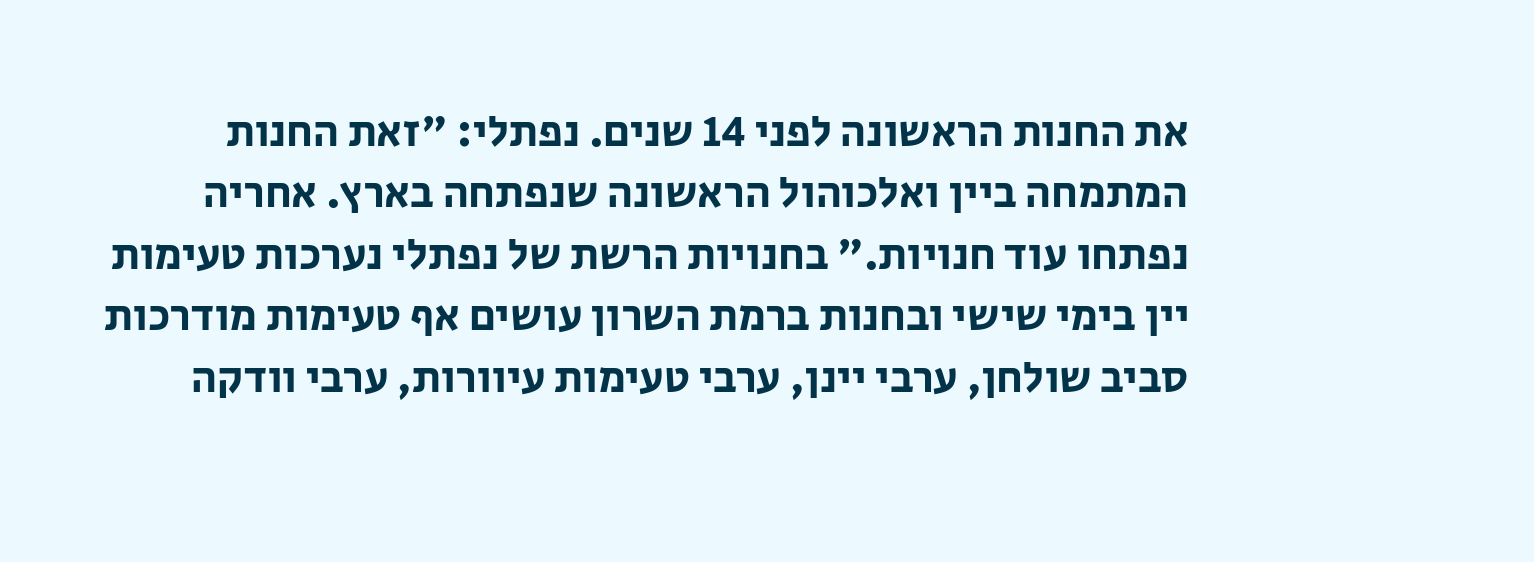את החנות הראשונה לפני 14 שנים. נפתלי: "זאת החנות המתמחה ביין ואלכוהול הראשונה שנפתחה בארץ. אחריה נפתחו עוד חנויות." בחנויות הרשת של נפתלי נערכות טעימות יין בימי שישי ובחנות ברמת השרון עושים אף טעימות מודרכות סביב שולחן, ערבי יינן, ערבי טעימות עיוורות, ערבי וודקה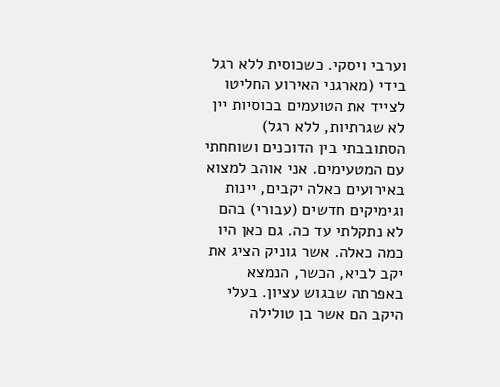וערבי ויסקי. כשכוסית ללא רגל בידי (מארגני האירוע החליטו לצייד את הטועמים בכוסיות יין לא שגרתיות, ללא רגל) הסתובבתי בין הדוכנים ושוחחתי עם המטעימים. אני אוהב למצוא באירועים כאלה יקבים, יינות וגימיקים חדשים (עבורי) בהם לא נתקלתי עד כה. גם כאן היו כמה כאלה. אשר גוניק הציג את יקב לביא, הכשר, הנמצא באפרתה שבגוש עציון. בעלי היקב הם אשר בן טולילה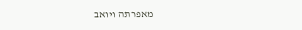מאפרתה ויואב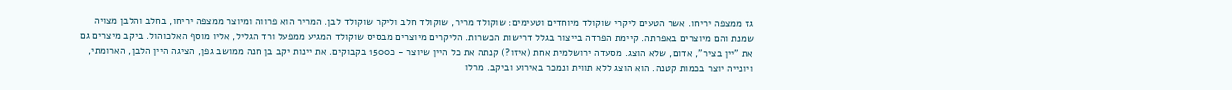גז ממצפה יריחו. אשר הטעים ליקרי שוקולד מיוחדים וטעימים: שוקולד מריר, שוקולד חלב וליקר שוקולד לבן. המריר הוא פרווה ומיוצר ממצפה יריחו, בחלב והלבן מצויה שמנת והם מיוצרים באפרתה. קיימת הפרדה בייצור בגלל דרישות הכשרות. הליקרים מיוצרים מבסיס שוקולד המגיע ממפעל ורד הגליל, אליו מוסף האלכוהול. ביקב מיצרים גם את "יין בציר", אדום, שלא הוצג. מסעדה ירושלמית אחת (איזו?) קנתה את כל היין שיוצר - כ1500 בקבוקים. את יינות יקב בן חנה ממושב גפן, הציגה היין הלבן, הארומתי, ויונייה יוצר בכמות קטנה. הוא הוצג ללא תווית ונמכר באירוע וביקב. מרלו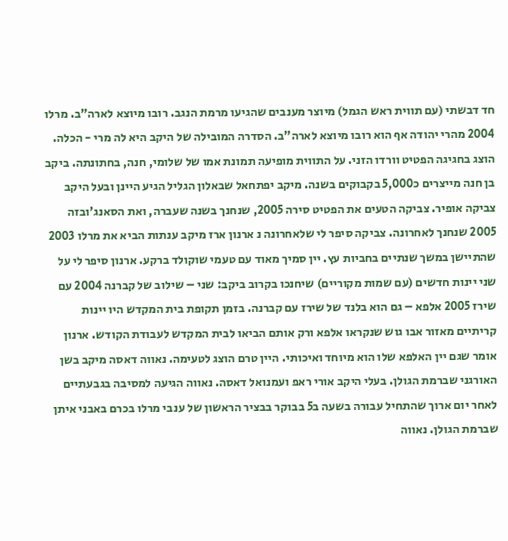חד דבשתי (עם תווית ראש הגמל) מיוצר מענבים שהגיעו מרמת הנגב. רובו מיוצא לארה"ב. מרלו 2004 מהרי יהודה אף הוא רובו מיוצא לארה"ב. הסדרה המובילה של היקב היא לה מרי - הכלה. הוצג בחגיגה הפטיט וורדו הזני. על התווית מופיעה תמונת אמו של שלומי, חנה, בחתונתה. ביקב בן חנה מייצרים כ5,000 בקבוקים בשנה. מיקב יפתחאל שבאלון הגליל הגיע היינן ובעל היקב צביקה אופיר. צביקה הטעים את הפטיט סירה 2005, שנחנך בשנה שעברה, ואת הסאנג'ובזה 2005 שנחנך לאחרונה. צביקה סיפר לי שלאחרונה נ ארנון ארז מיקב ענתות הביא את מרלו 2003 שהתיישן במשך שנתיים בחביות עץ. יין סמיך מאוד עם טעמי שוקולד ברקע. ארנון סיפר לי על שני יינות חדשים (עם שמות מקוריים) שיחנכו בקרוב ביקב: שני – שילוב של קברנה 2004 עם שירז 2005 אלפא – גם הוא בלנד של שירז עם קברנה. בזמן תקופת בית המקדש היו יינות קריתיים מאזור אבו גוש שנקראו אלפא ורק אותם הביאו לבית המקדש לעבודת הקודש. ארנון אומר שגם יין האלפא שלו הוא מיוחד ואיכותי. היין טרם הוצג לטעימה. נאווה דאסה מיקב בשן האורגני שברמת הגולן. בעלי היקב אורי ראפ ועמנואל דאסה. נאווה הגיעה למסיבה בגבעתיים לאחר יום ארוך שהתחיל עבורה בשעה ב5 בבוקר בבציר הראשון של ענבי מרלו בכרם באבני איתן שברמת הגולן. נאווה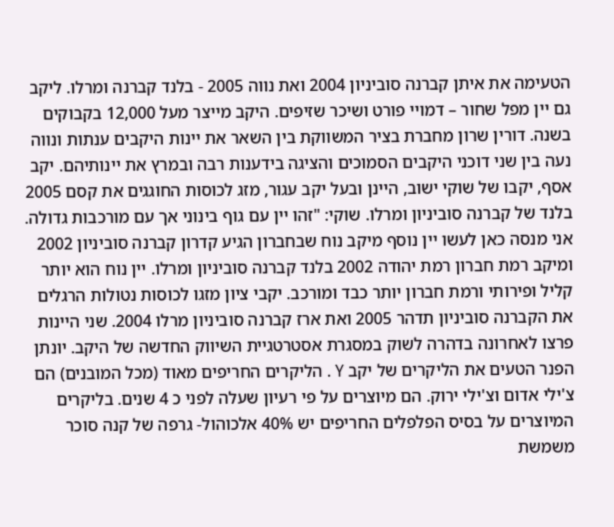הטעימה את איתן קברנה סוביניון 2004 ואת נווה 2005 - בלנד קברנה ומרלו. ליקב גם יין מפל שחור – דמויי פורט ושיכר שזיפים. היקב מייצר מעל 12,000 בקבוקים בשנה. דורין שרון מחברת בציר המשווקת בין השאר את יינות היקבים ענתות ונווה נעה בין שני דוכני היקבים הסמוכים והציגה בידענות רבה ובמרץ את יינותיהם. יקב אסף, יקבו של שוקי ישוב, היינן ובעל יקב עגור, מזג לכוסות החוגגים את קסם 2005 בלנד של קברנה סוביניון ומרלו. שוקי: "זהו יין עם גוף בינוני אך עם מורכבות גדולה. אני מנסה כאן לעשו יין נוסף מיקב נוח שבחברון הגיע קדרון קברנה סוביניון 2002 ומיקב רמת חברון רמת יהודה 2002 בלנד קברנה סוביניון ומרלו. יין נוח הוא יותר קליל ופירותי ורמת חברון יותר כבד ומורכב. יקבי ציון מזגו לכוסות נטולות הרגלים את הקברנה סוביניון תדהר 2005 ואת ארז קברנה סוביניון מרלו 2004. שני היינות פרצו לאחרונה בדהרה לשוק במסגרת אסטרטגיית השיווק החדשה של היקב. יונתן הפנר הטעים את הליקרים של יקב Y . הליקרים החריפים מאוד (מכל המובנים) הם צ'ילי אדום וצ'ילי ירוק. הם מיוצרים על פי רעיון שעלה לפני כ 4 שנים. בליקרים המיוצרים על בסיס הפלפלים החריפים יש 40% אלכוהול- גרפה של קנה סוכר משמשת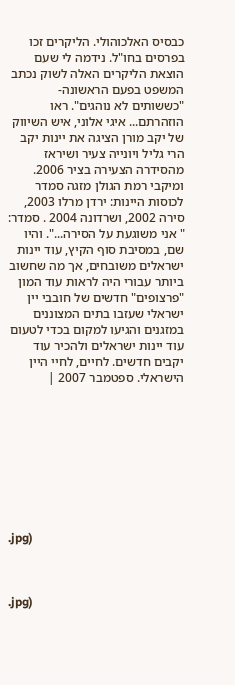כבסיס האלכוהולי. הליקרים זכו בפרסים בחו"ל. נידמה לי שעם הוצאת הליקרים האלה לשוק נכתב המשפט בפעם הראשונה- "כששותים לא נוהגים". ראו הוזהרתם... איגי אלוני, איש השיווק של יקב מורן הציגה את יינות יקב הרי גליל ויונייה צעיר ושיראז מהסידרה הצעירה בציר 2006. ומיקבי רמת הגולן מזגה סמדר לכוסות היינות: ירדן מרלו 2003, סירה 2002, ושרדונה 2004 . סמדר: " אני משוגעת על הסירה...". והיו שם, במסיבת סוף הקיץ, עוד יינות ישראלים משובחים, אך מה שחשוב ביותר עבורי היה לראות עוד המון "פרצופים" חדשים של חובבי יין ישראלי שעזבו בתים המצוננים במזגנים והגיעו למקום בכדי לטעום עוד יינות ישראלים ולהכיר עוד יקבים חדשים. לחיים, לחיי היין הישראלי. ספטמבר 2007 |









.jpg)



.jpg)